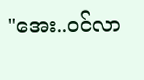"အေး..ဝင်လာ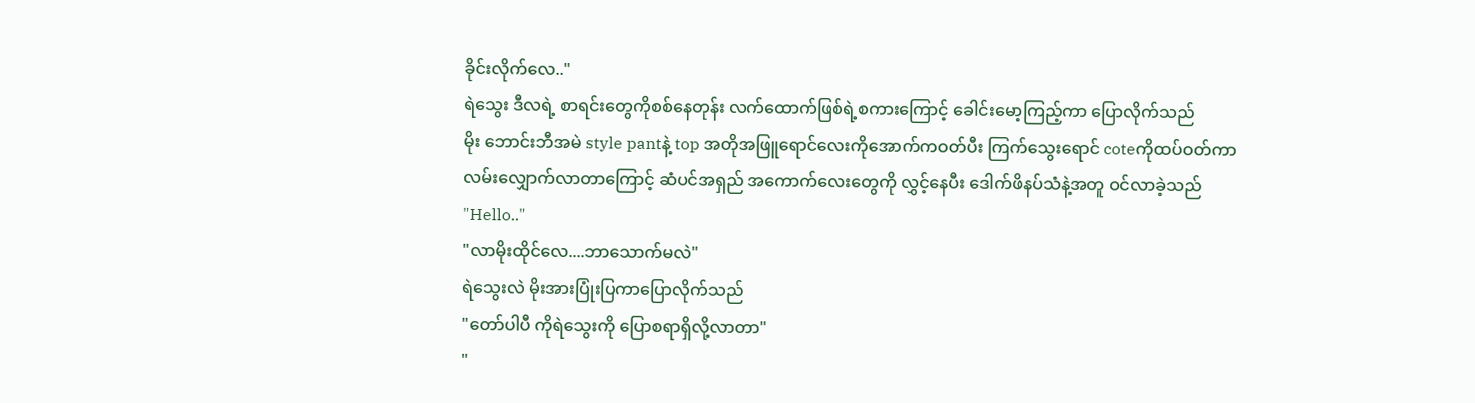ခိုင်းလိုက်လေ.."
ရဲသွေး ဒီလရဲ့ စာရင်းတွေကိုစစ်နေတုန်း လက်ထောက်ဖြစ်ရဲ့စကားကြောင့် ခေါင်းမော့ကြည့်ကာ ပြောလိုက်သည်
မိုး ဘောင်းဘီအမဲ style pantနဲ့ top အတိုအဖြူရောင်လေးကိုအောက်ကဝတ်ပီး ကြက်သွေးရောင် coteကိုထပ်ဝတ်ကာ လမ်းလျှောက်လာတာကြောင့် ဆံပင်အရှည် အကောက်လေးတွေကို လွှင့်နေပီး ဒေါက်ဖိနပ်သံနဲ့အတူ ဝင်လာခဲ့သည်
"Hello.."
"လာမိုးထိုင်လေ....ဘာသောက်မလဲ"
ရဲသွေးလဲ မိုးအားပြုံးပြကာပြောလိုက်သည်
"တော်ပါပီ ကိုရဲသွေးကို ပြောစရာရှိလို့လာတာ"
"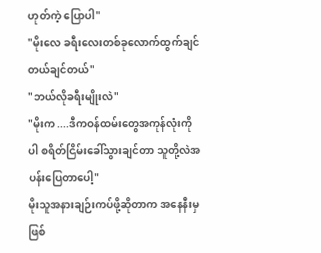ဟုတ်ကဲ့ ပြောပါ"
"မိုးလေ ခရီးလေးတစ်ခုလောက်ထွက်ချင်တယ်ချင်တယ်"
"ဘယ်လိုခရီးမျိုးလဲ"
"မိုးက ....ဒီကဝန်ထမ်းတွေအကုန်လုံးကိုပါ စရိတ်ငြိမ်းခေါ်သွားချင်တာ သူတို့လဲအပန်းပြေတာပေါ့"
မိုးသူအနားချဉ်းကပ်ဖို့ဆိုတာက အနေနီးမှဖြစ်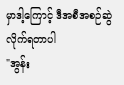မှာဒါ့ကြောင့် ဒီအစီအစဉ်ဆွဲလိုက်ရတာပါ
"အွန်း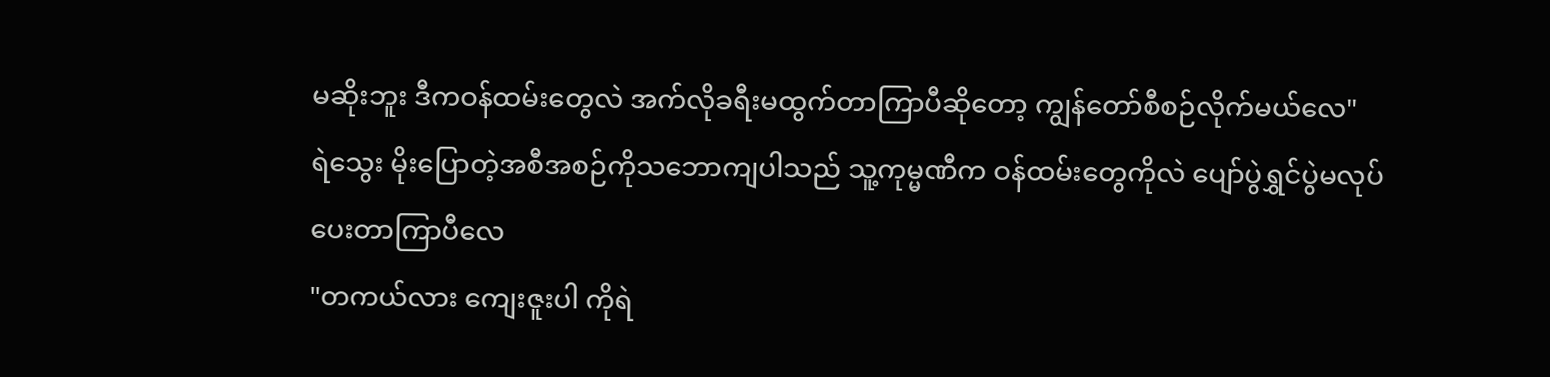မဆိုးဘူး ဒီကဝန်ထမ်းတွေလဲ အက်လိုခရီးမထွက်တာကြာပီဆိုတော့ ကျွန်တော်စီစဉ်လိုက်မယ်လေ"
ရဲသွေး မိုးပြောတဲ့အစီအစဉ်ကိုသဘောကျပါသည် သူ့ကုမ္မဏီက ဝန်ထမ်းတွေကိုလဲ ပျော်ပွဲရွှင်ပွဲမလုပ်ပေးတာကြာပီလေ
"တကယ်လား ကျေးဇူးပါ ကိုရဲ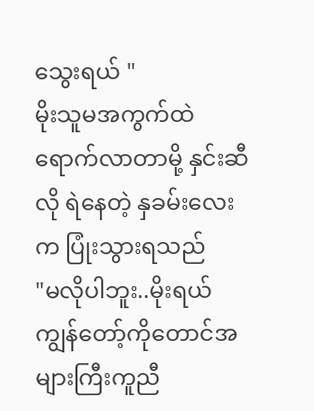သွေးရယ် "
မိုးသူမအကွက်ထဲရောက်လာတာမို့ နှင်းဆီလို ရဲနေတဲ့ နှခမ်းလေးက ပြုံးသွားရသည်
"မလိုပါဘူး..မိုးရယ် ကျွန်တော့်ကိုတောင်အများကြီးကူညီ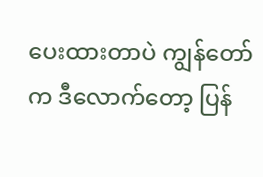ပေးထားတာပဲ ကျွန်တော်က ဒီလောက်တော့ ပြန်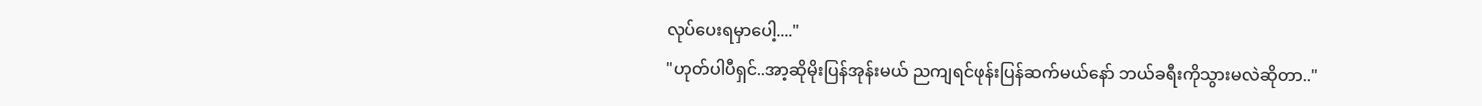လုပ်ပေးရမှာပေါ့...."
"ဟုတ်ပါပီရှင်..အာ့ဆိုမိုးပြန်အုန်းမယ် ညကျရင်ဖုန်းပြန်ဆက်မယ်နော် ဘယ်ခရီးကိုသွားမလဲဆိုတာ.."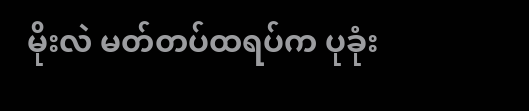မိုးလဲ မတ်တပ်ထရပ်က ပုခုံး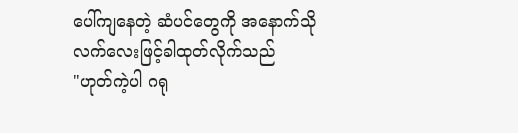ပေါ်ကျနေတဲ့ ဆံပင်တွေကို အနောက်သိုလက်လေးဖြင့်ခါထုတ်လိုက်သည်
"ဟုတ်ကဲ့ပါ ဂရု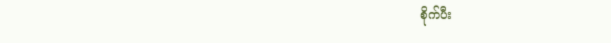စိုက်ပီး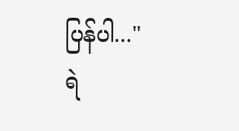ပြန်ပါ..."
ရဲ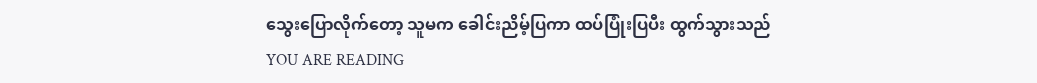သွေးပြောလိုက်တော့ သူမက ခေါင်းညိမ့်ပြကာ ထပ်ပြုံးပြပီး ထွက်သွားသည်
YOU ARE READING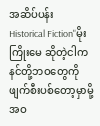အဆိပ်ပန်း
Historical Fiction"မိုးကြိုးမေ ဆိုတဲ့ငါက နင်တို့ဘဝတွေကိုဖျက်စီးပစ်တော့မှာမို့ အဝ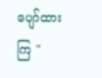ပျော်ထားကြ "